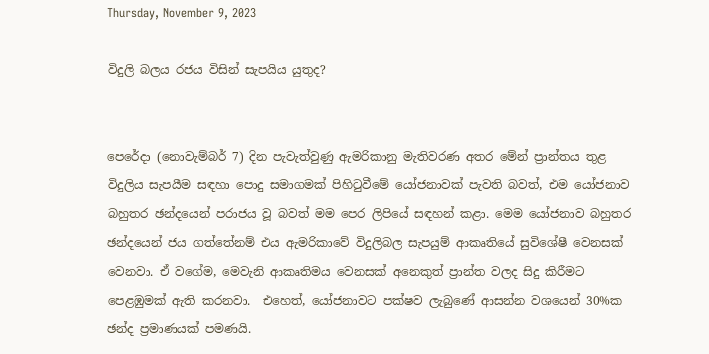Thursday, November 9, 2023

විදුලි බලය රජය විසින් සැපයිය යුතුද?


පෙරේදා (නොවැම්බර් 7) දින පැවැත්වුණු ඇමරිකානු මැතිවරණ අතර මේන් ප්‍රාන්තය තුළ විදුලිය සැපයීම සඳහා පොදු සමාගමක් පිහිටුවීමේ යෝජනාවක් පැවති බවත්, එම යෝජනාව බහුතර ඡන්දයෙන් පරාජය වූ බවත් මම පෙර ලිපියේ සඳහන් කළා. මෙම යෝජනාව බහුතර ඡන්දයෙන් ජය ගත්තේනම් එය ඇමරිකාවේ විදුලිබල සැපයුම් ආකෘතියේ සුවිශේෂී වෙනසක් වෙනවා. ඒ වගේම, මෙවැනි ආකෘතිමය වෙනසක් අනෙකුත් ප්‍රාන්ත වලද සිදු කිරීමට පෙළඹුමක් ඇති කරනවා.  එහෙත්, යෝජනාවට පක්ෂව ලැබුණේ ආසන්න වශයෙන් 30%ක ඡන්ද ප්‍රමාණයක් පමණයි.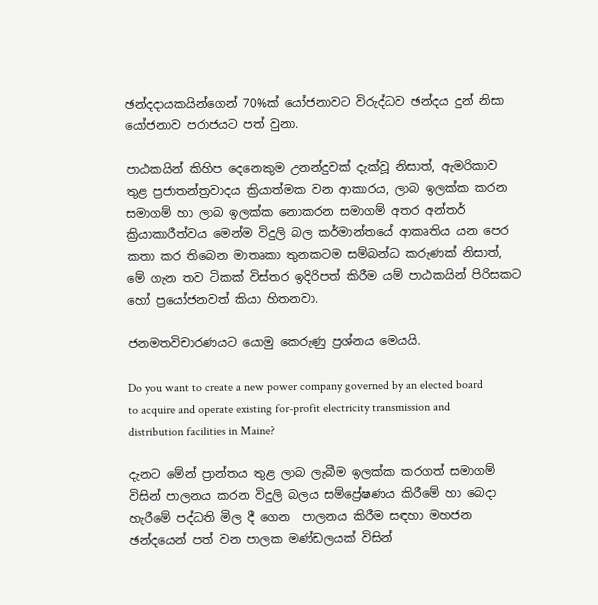ඡන්දදායකයින්ගෙන් 70%ක් යෝජනාවට විරුද්ධව ඡන්දය දුන් නිසා යෝජනාව පරාජයට පත් වුනා.

පාඨකයින් කිහිප දෙනෙකුම උනන්දුවක් දැක්වූ නිසාත්, ඇමරිකාව තුළ ප්‍රජාතන්ත්‍රවාදය ක්‍රියාත්මක වන ආකාරය, ලාබ ඉලක්ක කරන සමාගම් හා ලාබ ඉලක්ක නොකරන සමාගම් අතර අන්තර් ක්‍රියාකාරීත්වය මෙන්ම විදුලි බල කර්මාන්තයේ ආකෘතිය යන පෙර කතා කර තිබෙන මාතෘකා තුනකටම සම්බන්ධ කරුණක් නිසාත්, මේ ගැන තව ටිකක් විස්තර ඉදිරිපත් කිරීම යම් පාඨකයින් පිරිසකට හෝ ප්‍රයෝජනවත් කියා හිතනවා.

ජනමතවිචාරණයට යොමු කෙරුණු ප්‍රශ්නය මෙයයි.

Do you want to create a new power company governed by an elected board to acquire and operate existing for-profit electricity transmission and distribution facilities in Maine?

දැනට මේන් ප්‍රාන්තය තුළ ලාබ ලැබීම ඉලක්ක කරගත් සමාගම් විසින් පාලනය කරන විදුලි බලය සම්ප්‍රේෂණය කිරීමේ හා බෙදා හැරීමේ පද්ධති මිල දී ගෙන  පාලනය කිරීම සඳහා මහජන ඡන්දයෙන් පත් වන පාලක මණ්ඩලයක් විසින්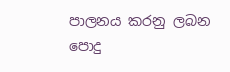පාලනය කරනු ලබන පොදු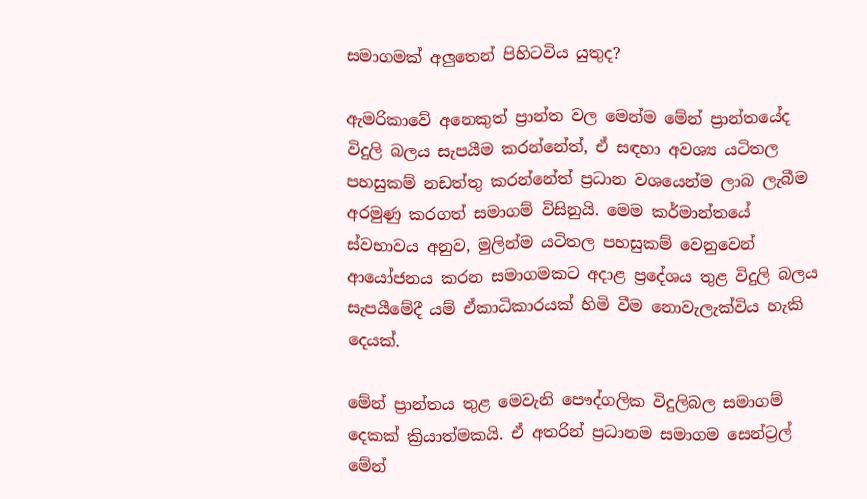සමාගමක් අලුතෙන් පිහිටවිය යුතුද?

ඇමරිකාවේ අනෙකුත් ප්‍රාන්ත වල මෙන්ම මේන් ප්‍රාන්තයේද විදුලි බලය සැපයීම කරන්නේත්, ඒ සඳහා අවශ්‍ය යටිතල පහසුකම් නඩත්තු කරන්නේත් ප්‍රධාන වශයෙන්ම ලාබ ලැබීම අරමුණු කරගත් සමාගම් විසිනුයි. මෙම කර්මාන්තයේ ස්වභාවය අනුව, මුලින්ම යටිතල පහසුකම් වෙනුවෙන් ආයෝජනය කරන සමාගමකට අදාළ ප්‍රදේශය තුළ විදුලි බලය සැපයීමේදී යම් ඒකාධිකාරයක් හිමි වීම නොවැලැක්විය හැකි දෙයක්.

මේන් ප්‍රාන්තය තුළ මෙවැනි පෞද්ගලික විදුලිබල සමාගම් දෙකක් ක්‍රියාත්මකයි. ඒ අතරින් ප්‍රධානම සමාගම සෙන්ට්‍රල් මේන්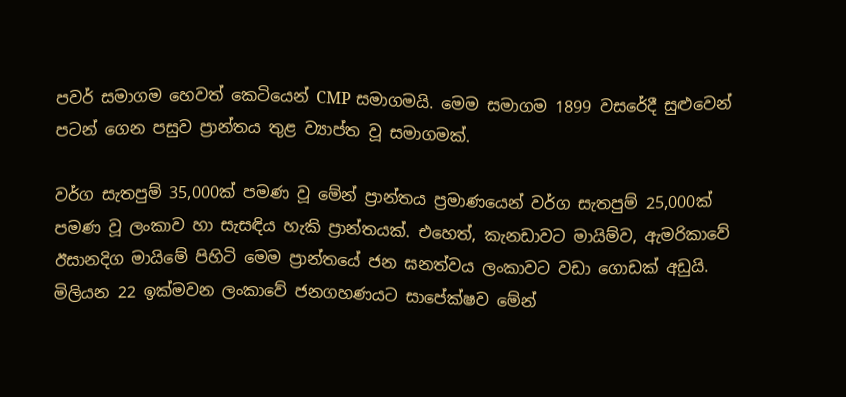පවර් සමාගම හෙවත් කෙටියෙන් CMP සමාගමයි. මෙම සමාගම 1899 වසරේදී සුළුවෙන් පටන් ගෙන පසුව ප්‍රාන්තය තුළ ව්‍යාප්ත වූ සමාගමක්.

වර්ග සැතපුම් 35,000ක් පමණ වූ මේන් ප්‍රාන්තය ප්‍රමාණයෙන් වර්ග සැතපුම් 25,000ක් පමණ වූ ලංකාව හා සැසඳිය හැකි ප්‍රාන්තයක්. එහෙත්, කැනඩාවට මායිම්ව, ඇමරිකාවේ ඊසානදිග මායිමේ පිහිටි මෙම ප්‍රාන්තයේ ජන ඝනත්වය ලංකාවට වඩා ගොඩක් අඩුයි. මිලියන 22 ඉක්මවන ලංකාවේ ජනගහණයට සාපේක්ෂව මේන්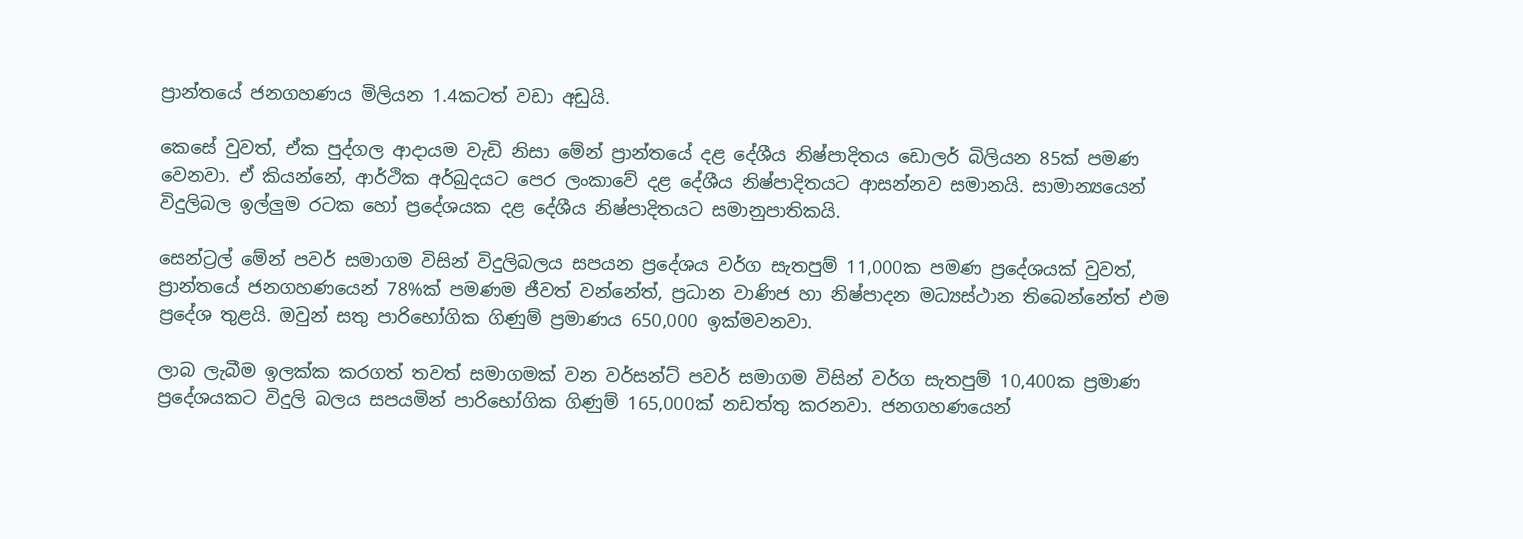ප්‍රාන්තයේ ජනගහණය මිලියන 1.4කටත් වඩා අඩුයි.

කෙසේ වුවත්, ඒක පුද්ගල ආදායම වැඩි නිසා මේන් ප්‍රාන්තයේ දළ දේශීය නිෂ්පාදිතය ඩොලර් බිලියන 85ක් පමණ වෙනවා. ඒ කියන්නේ, ආර්ථික අර්බුදයට පෙර ලංකාවේ දළ දේශීය නිෂ්පාදිතයට ආසන්නව සමානයි. සාමාන්‍යයෙන් විදුලිබල ඉල්ලුම රටක හෝ ප්‍රදේශයක දළ දේශීය නිෂ්පාදිතයට සමානුපාතිකයි.

සෙන්ට්‍රල් මේන් පවර් සමාගම විසින් විදුලිබලය සපයන ප්‍රදේශය වර්ග සැතපුම් 11,000ක පමණ ප්‍රදේශයක් වුවත්, ප්‍රාන්තයේ ජනගහණයෙන් 78%ක් පමණම ජීවත් වන්නේත්, ප්‍රධාන වාණිජ හා නිෂ්පාදන මධ්‍යස්ථාන තිබෙන්නේත් එම ප්‍රදේශ තුළයි. ඔවුන් සතු පාරිභෝගික ගිණුම් ප්‍රමාණය 650,000 ඉක්මවනවා.

ලාබ ලැබීම ඉලක්ක කරගත් තවත් සමාගමක් වන වර්සන්ට් පවර් සමාගම විසින් වර්ග සැතපුම් 10,400ක ප්‍රමාණ ප්‍රදේශයකට විදුලි බලය සපයමින් පාරිභෝගික ගිණුම් 165,000ක් නඩත්තු කරනවා. ජනගහණයෙන්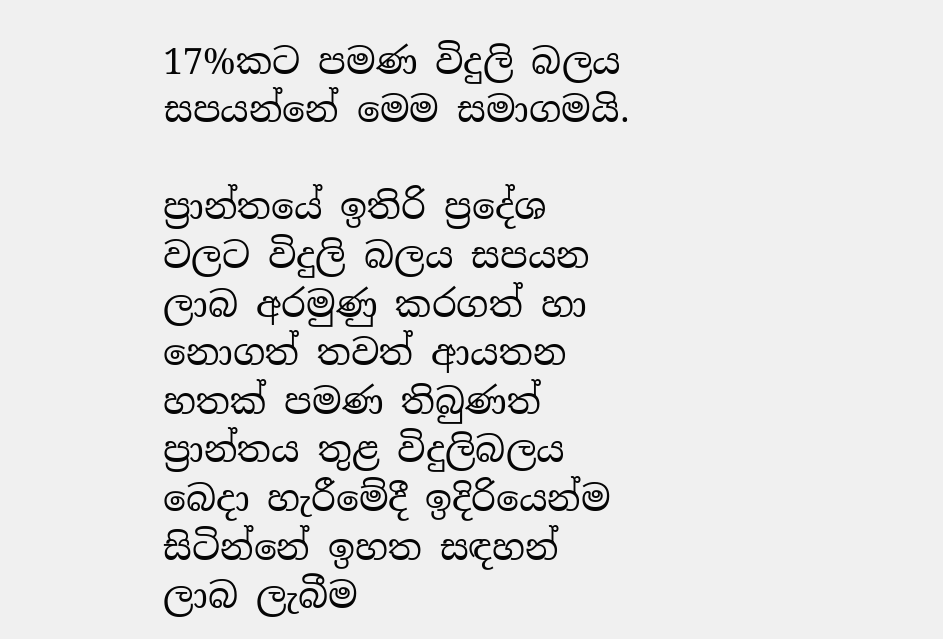17%කට පමණ විදුලි බලය සපයන්නේ මෙම සමාගමයි.

ප්‍රාන්තයේ ඉතිරි ප්‍රදේශ වලට විදුලි බලය සපයන ලාබ අරමුණු කරගත් හා නොගත් තවත් ආයතන හතක් පමණ තිබුණත් ප්‍රාන්තය තුළ විදුලිබලය බෙදා හැරීමේදී ඉදිරියෙන්ම සිටින්නේ ඉහත සඳහන් ලාබ ලැබීම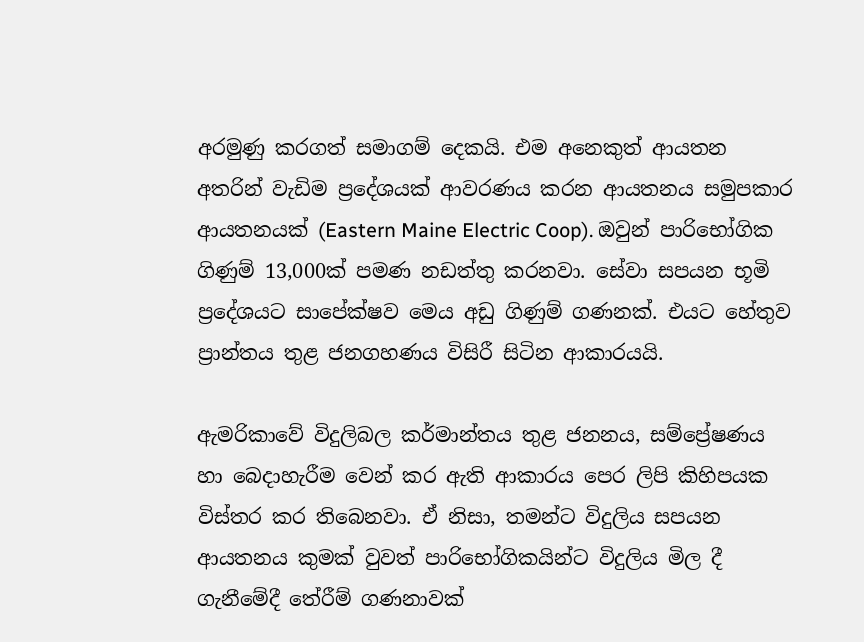අරමුණු කරගත් සමාගම් දෙකයි. එම අනෙකුත් ආයතන අතරින් වැඩිම ප්‍රදේශයක් ආවරණය කරන ආයතනය සමුපකාර ආයතනයක් (Eastern Maine Electric Coop). ඔවුන් පාරිභෝගික ගිණුම් 13,000ක් පමණ නඩත්තු කරනවා. සේවා සපයන භූමි ප්‍රදේශයට සාපේක්ෂව මෙය අඩු ගිණුම් ගණනක්. එයට හේතුව ප්‍රාන්තය තුළ ජනගහණය විසිරී සිටින ආකාරයයි.

ඇමරිකාවේ විදුලිබල කර්මාන්තය තුළ ජනනය, සම්ප්‍රේෂණය හා බෙදාහැරීම වෙන් කර ඇති ආකාරය පෙර ලිපි කිහිපයක විස්තර කර තිබෙනවා. ඒ නිසා, තමන්ට විදුලිය සපයන ආයතනය කුමක් වුවත් පාරිභෝගිකයින්ට විදුලිය මිල දී ගැනීමේදී තේරීම් ගණනාවක්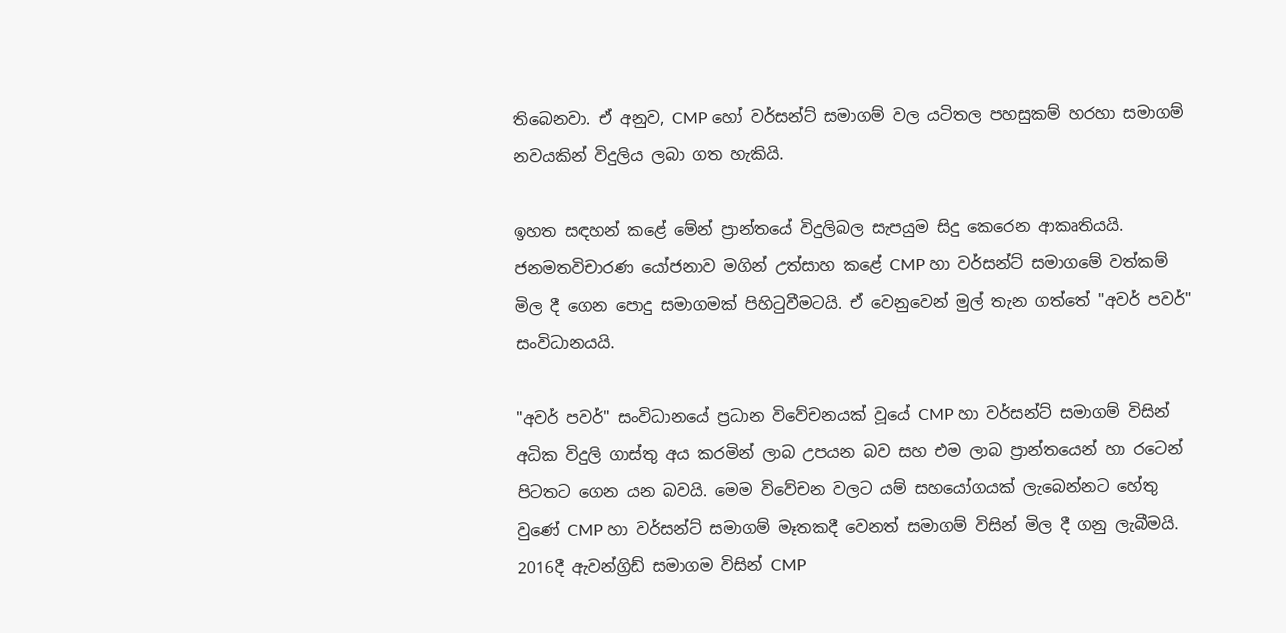තිබෙනවා. ඒ අනුව, CMP හෝ වර්සන්ට් සමාගම් වල යටිතල පහසුකම් හරහා සමාගම් නවයකින් විදුලිය ලබා ගත හැකියි.

ඉහත සඳහන් කළේ මේන් ප්‍රාන්තයේ විදුලිබල සැපයුම සිදු කෙරෙන ආකෘතියයි. ජනමතවිචාරණ යෝජනාව මගින් උත්සාහ කළේ CMP හා වර්සන්ට් සමාගමේ වත්කම් මිල දී ගෙන පොදු සමාගමක් පිහිටුවීමටයි. ඒ වෙනුවෙන් මුල් තැන ගත්තේ "අවර් පවර්" සංවිධානයයි.

"අවර් පවර්" සංවිධානයේ ප්‍රධාන විවේචනයක් වූයේ CMP හා වර්සන්ට් සමාගම් විසින් අධික විදුලි ගාස්තු අය කරමින් ලාබ උපයන බව සහ එම ලාබ ප්‍රාන්තයෙන් හා රටෙන් පිටතට ගෙන යන බවයි. මෙම විවේචන වලට යම් සහයෝගයක් ලැබෙන්නට හේතු වුණේ CMP හා වර්සන්ට් සමාගම් මෑතකදී වෙනත් සමාගම් විසින් මිල දී ගනු ලැබීමයි. 2016දී ඇවන්ග්‍රිඩ් සමාගම විසින් CMP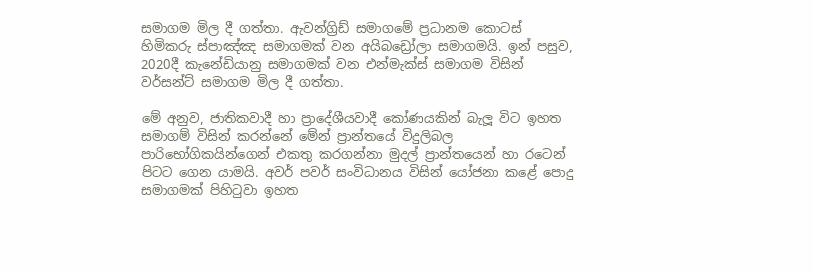සමාගම මිල දී ගත්තා. ඇවන්ග්‍රිඩ් සමාගමේ ප්‍රධානම කොටස් හිමිකරු ස්පාඤ්ඤ සමාගමක් වන අයිබඩ්‍රෝලා සමාගමයි. ඉන් පසුව, 2020දී කැනේඩියානු සමාගමක් වන එන්මැක්ස් සමාගම විසින් වර්සන්ට් සමාගම මිල දී ගත්තා.

මේ අනුව, ජාතිකවාදී හා ප්‍රාදේශීයවාදී කෝණයකින් බැලූ විට ඉහත සමාගම් විසින් කරන්නේ මේන් ප්‍රාන්තයේ විදුලිබල පාරිභෝගිකයින්ගෙන් එකතු කරගන්නා මුදල් ප්‍රාන්තයෙන් හා රටෙන් පිටට ගෙන යාමයි. අවර් පවර් සංවිධානය විසින් යෝජනා කළේ පොදු සමාගමක් පිහිටුවා ඉහත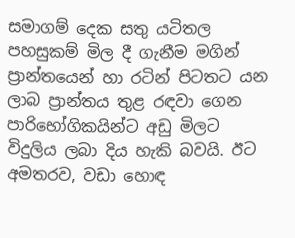සමාගම් දෙක සතු යටිතල පහසුකම් මිල දී ගැනීම මගින් ප්‍රාන්තයෙන් හා රටින් පිටතට යන ලාබ ප්‍රාන්තය තුළ රඳවා ගෙන පාරිභෝගිකයින්ට අඩු මිලට විදුලිය ලබා දිය හැකි බවයි. ඊට අමතරව, වඩා හොඳ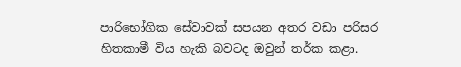පාරිභෝගික සේවාවක් සපයන අතර වඩා පරිසර හිතකාමී විය හැකි බවටද ඔවුන් තර්ක කළා.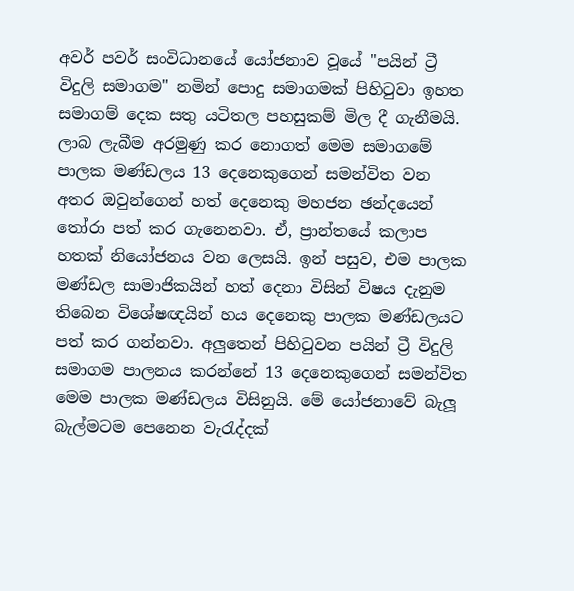අවර් පවර් සංවිධානයේ යෝජනාව වූයේ "පයින් ට්‍රී විදුලි සමාගම" නමින් පොදු සමාගමක් පිහිටුවා ඉහත සමාගම් දෙක සතු යටිතල පහසුකම් මිල දී ගැනීමයි. ලාබ ලැබීම අරමුණු කර නොගත් මෙම සමාගමේ පාලක මණ්ඩලය 13 දෙනෙකුගෙන් සමන්විත වන අතර ඔවුන්ගෙන් හත් දෙනෙකු මහජන ඡන්දයෙන් තෝරා පත් කර ගැනෙනවා. ඒ, ප්‍රාන්තයේ කලාප හතක් නියෝජනය වන ලෙසයි. ඉන් පසුව, එම පාලක මණ්ඩල සාමාජිකයින් හත් දෙනා විසින් විෂය දැනුම තිබෙන විශේෂඥයින් හය දෙනෙකු පාලක මණ්ඩලයට පත් කර ගන්නවා. අලුතෙන් පිහිටුවන පයින් ට්‍රී විදුලි සමාගම පාලනය කරන්නේ 13 දෙනෙකුගෙන් සමන්විත මෙම පාලක මණ්ඩලය විසිනුයි. මේ යෝජනාවේ බැලූ බැල්මටම පෙනෙන වැරැද්දක්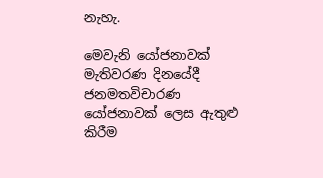නැහැ.

මෙවැනි යෝජනාවක් මැතිවරණ දිනයේදී ජනමතවිචාරණ යෝජනාවක් ලෙස ඇතුළු කිරීම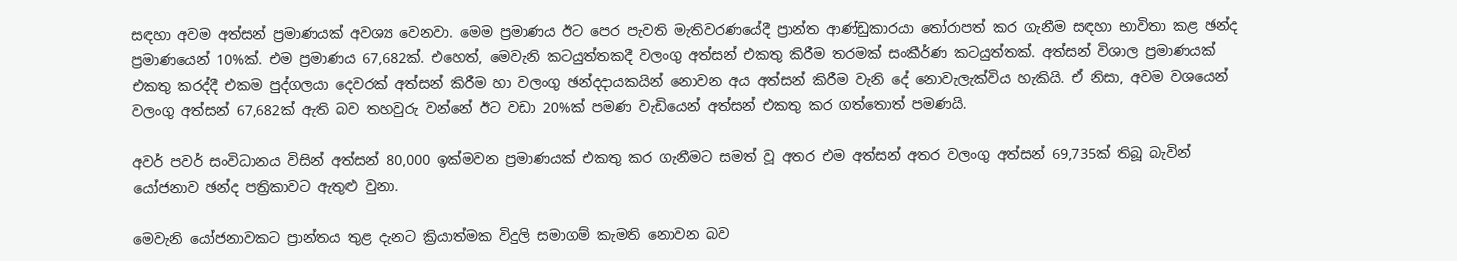සඳහා අවම අත්සන් ප්‍රමාණයක් අවශ්‍ය වෙනවා. මෙම ප්‍රමාණය ඊට පෙර පැවති මැතිවරණයේදී ප්‍රාන්ත ආණ්ඩුකාරයා තෝරාපත් කර ගැනීම සඳහා භාවිතා කළ ඡන්ද ප්‍රමාණයෙන් 10%ක්. එම ප්‍රමාණය 67,682ක්. එහෙත්, මෙවැනි කටයුත්තකදී වලංගු අත්සන් එකතු කිරීම තරමක් සංකීර්ණ කටයුත්තක්. අත්සන් විශාල ප්‍රමාණයක් එකතු කරද්දී එකම පුද්ගලයා දෙවරක් අත්සන් කිරීම හා වලංගු ඡන්දදායකයින් නොවන අය අත්සන් කිරීම වැනි දේ නොවැලැක්විය හැකියි. ඒ නිසා, අවම වශයෙන් වලංගු අත්සන් 67,682ක් ඇති බව තහවුරු වන්නේ ඊට වඩා 20%ක් පමණ වැඩියෙන් අත්සන් එකතු කර ගත්තොත් පමණයි.

අවර් පවර් සංවිධානය විසින් අත්සන් 80,000 ඉක්මවන ප්‍රමාණයක් එකතු කර ගැනීමට සමත් වූ අතර එම අත්සන් අතර වලංගු අත්සන් 69,735ක් තිබූ බැවින් යෝජනාව ඡන්ද පත්‍රිකාවට ඇතුළු වුනා.

මෙවැනි යෝජනාවකට ප්‍රාන්තය තුළ දැනට ක්‍රියාත්මක විදුලි සමාගම් කැමති නොවන බව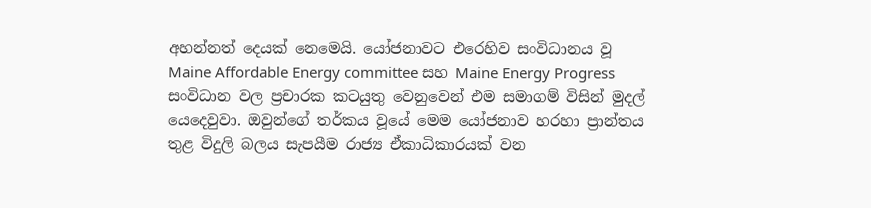අහන්නත් දෙයක් නෙමෙයි. යෝජනාවට එරෙහිව සංවිධානය වූ Maine Affordable Energy committee සහ Maine Energy Progress සංවිධාන වල ප්‍රචාරක කටයුතු වෙනුවෙන් එම සමාගම් විසින් මුදල් යෙදෙවුවා. ඔවුන්ගේ තර්කය වූයේ මෙම යෝජනාව හරහා ප්‍රාන්තය තුළ විදුලි බලය සැපයීම රාජ්‍ය ඒකාධිකාරයක් වන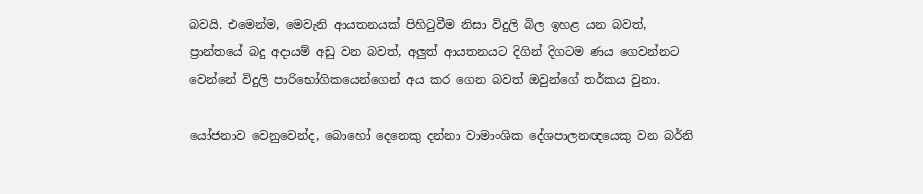බවයි. එමෙන්ම, මෙවැනි ආයතනයක් පිහිටුවීම නිසා විදුලි බිල ඉහළ යන බවත්, ප්‍රාන්තයේ බදු අදායම් අඩු වන බවත්, අලුත් ආයතනයට දිගින් දිගටම ණය ගෙවන්නට වෙන්නේ විදුලි පාරිභෝගිකයෙන්ගෙන් අය කර ගෙන බවත් ඔවුන්ගේ තර්කය වුනා.

යෝජනාව වෙනුවෙන්ද, බොහෝ දෙනෙකු දන්නා වාමාංශික දේශපාලනඥයෙකු වන බර්නි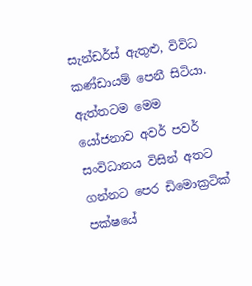සැන්ඩර්ස් ඇතුළු, විවිධ කණ්ඩායම් පෙනී සිටියා. ඇත්තටම මෙම යෝජනාව අවර් පවර් සංවිධානය විසින් අතට ගන්නට පෙර ඩිමොක්‍රටික් පක්ෂයේ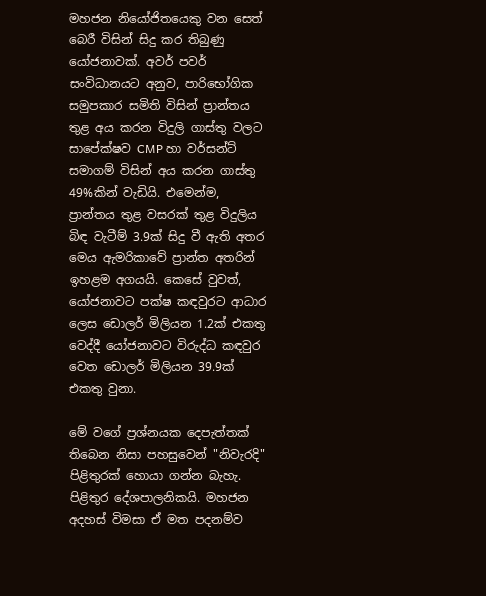මහජන නියෝජිතයෙකු වන සෙත් බෙරී විසින් සිදු කර තිබුණු යෝජනාවක්. අවර් පවර් සංවිධානයට අනුව, පාරිභෝගික සමුපකාර සමිති විසින් ප්‍රාන්තය තුළ අය කරන විදුලි ගාස්තු වලට සාපේක්ෂව CMP හා වර්සන්ට් සමාගම් විසින් අය කරන ගාස්තු 49%කින් වැඩියි. එමෙන්ම, ප්‍රාන්තය තුළ වසරක් තුළ විදුලිය බිඳ වැටීම් 3.9ක් සිදු වී ඇති අතර මෙය ඇමරිකාවේ ප්‍රාන්ත අතරින් ඉහළම අගයයි. කෙසේ වුවත්, යෝජනාවට පක්ෂ කඳවුරට ආධාර ලෙස ඩොලර් මිලියන 1.2ක් එකතු වෙද්දී යෝජනාවට විරුද්ධ කඳවුර වෙත ඩොලර් මිලියන 39.9ක් එකතු වුනා.

මේ වගේ ප්‍රශ්නයක දෙපැත්තක් තිබෙන නිසා පහසුවෙන් "නිවැරදි" පිළිතුරක් හොයා ගන්න බැහැ. පිළිතුර දේශපාලනිකයි. මහජන අදහස් විමසා ඒ මත පදනම්ව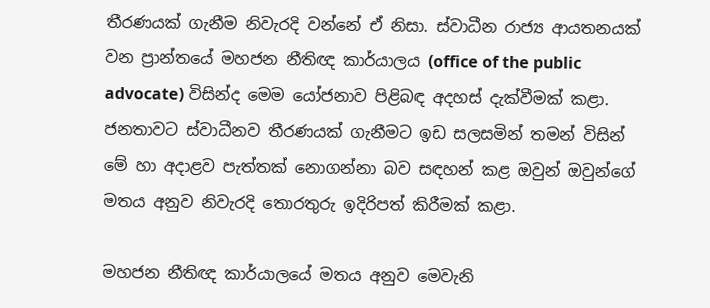තීරණයක් ගැනීම නිවැරදි වන්නේ ඒ නිසා. ස්වාධීන රාජ්‍ය ආයතනයක් වන ප්‍රාන්තයේ මහජන නීතිඥ කාර්යාලය (office of the public advocate) විසින්ද මෙම යෝජනාව පිළිබඳ අදහස් දැක්වීමක් කළා. ජනතාවට ස්වාධීනව තීරණයක් ගැනීමට ඉඩ සලසමින් තමන් විසින් මේ හා අදාළව පැත්තක් නොගන්නා බව සඳහන් කළ ඔවුන් ඔවුන්ගේ මතය අනුව නිවැරදි තොරතුරු ඉදිරිපත් කිරීමක් කළා.

මහජන නීතිඥ කාර්යාලයේ මතය අනුව මෙවැනි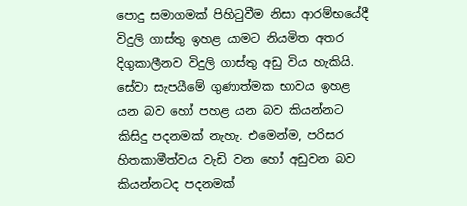පොදු සමාගමක් පිහිටුවීම නිසා ආරම්භයේදී විදුලි ගාස්තු ඉහළ යාමට නියමිත අතර දිගුකාලීනව විදුලි ගාස්තු අඩු විය හැකියි. සේවා සැපයීමේ ගුණාත්මක භාවය ඉහළ යන බව හෝ පහළ යන බව කියන්නට කිසිදු පදනමක් නැහැ. එමෙන්ම, පරිසර හිතකාමීත්වය වැඩි වන හෝ අඩුවන බව කියන්නටද පදනමක්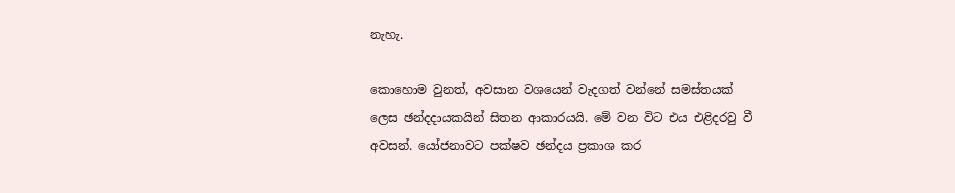නැහැ.

කොහොම වුනත්, අවසාන වශයෙන් වැදගත් වන්නේ සමස්තයක් ලෙස ඡන්දදායකයින් සිතන ආකාරයයි. මේ වන විට එය එළිදරවු වී අවසන්. යෝජනාවට පක්ෂව ඡන්දය ප්‍රකාශ කර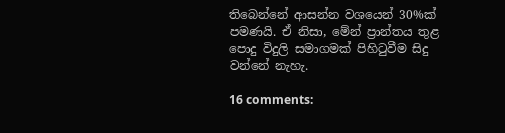තිබෙන්නේ ආසන්න වශයෙන් 30%ක් පමණයි. ඒ නිසා, මේන් ප්‍රාන්තය තුළ පොදු විදුලි සමාගමක් පිහිටුවීම සිදු වන්නේ නැහැ.

16 comments: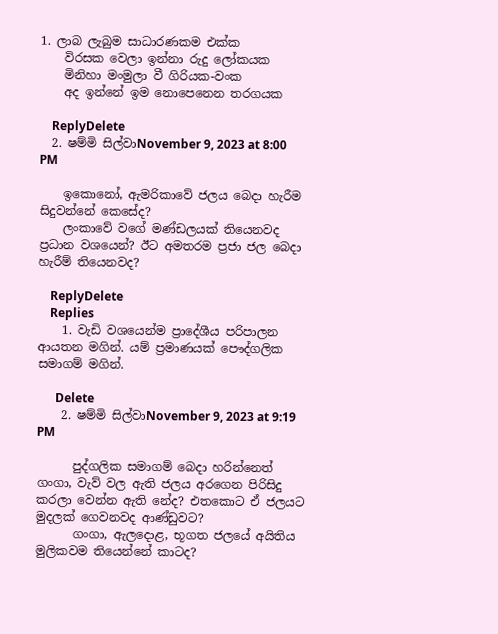1. ලාබ ලැබුම සාධාරණකම එක්ක
    විරසක වෙලා ඉන්නා රුදු ලෝකයක
    මිනිහා මංමුලා වී ගිරියක-වංක
    අද ඉන්නේ ඉම නොපෙනෙන තරගයක

    ReplyDelete
  2. ෂම්මි සිල්වාNovember 9, 2023 at 8:00 PM

    ඉකොනෝ, ඇමරිකාවේ ජලය බෙදා හැරීම සිදුවන්නේ කෙසේද?
    ලංකාවේ වගේ මණ්ඩලයක් තියෙනවද ප්‍රධාන වශයෙන්? ඊට අමතරම ප්‍රජා ජල බෙදා හැරීම් තියෙනවද?

    ReplyDelete
    Replies
    1. වැඩි වශයෙන්ම ප්‍රාදේශීය පරිපාලන ආයතන මගින්. යම් ප්‍රමාණයක් පෞද්ගලික සමාගම් මගින්.

      Delete
    2. ෂම්මි සිල්වාNovember 9, 2023 at 9:19 PM

      පුද්ගලික සමාගම් බෙදා හරින්නෙත් ගංගා, වැව් වල ඇති ජලය අරගෙන පිරිසිදු කරලා වෙන්න ඇති නේද? එතකොට ඒ ජලයට මුදලක් ගෙවනවද ආණ්ඩුවට?
      ගංගා, ඇලදොළ, භූගත ජලයේ අයිතිය මුලිකවම තියෙන්නේ කාටද?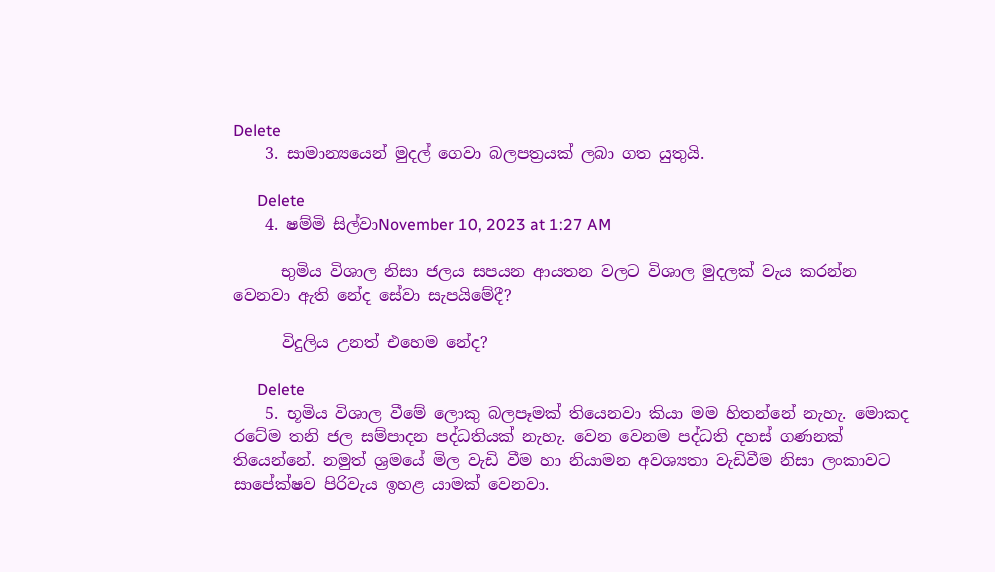Delete
    3. සාමාන්‍යයෙන් මුදල් ගෙවා බලපත්‍රයක් ලබා ගත යුතුයි.

      Delete
    4. ෂම්මි සිල්වාNovember 10, 2023 at 1:27 AM

      භුමිය විශාල නිසා ජලය සපයන ආයතන වලට විශාල මුදලක් වැය කරන්න වෙනවා ඇති නේද සේවා සැපයිමේදී?

      විදුලිය උනත් එහෙම නේද?

      Delete
    5. භූමිය විශාල වීමේ ලොකු බලපෑමක් තියෙනවා කියා මම හිතන්නේ නැහැ. මොකද රටේම තනි ජල සම්පාදන පද්ධතියක් නැහැ. වෙන වෙනම පද්ධති දහස් ගණනක් තියෙන්නේ. නමුත් ශ්‍රමයේ මිල වැඩි වීම හා නියාමන අවශ්‍යතා වැඩිවීම නිසා ලංකාවට සාපේක්ෂව පිරිවැය ඉහළ යාමක් වෙනවා.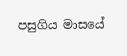පසුගිය මාසයේ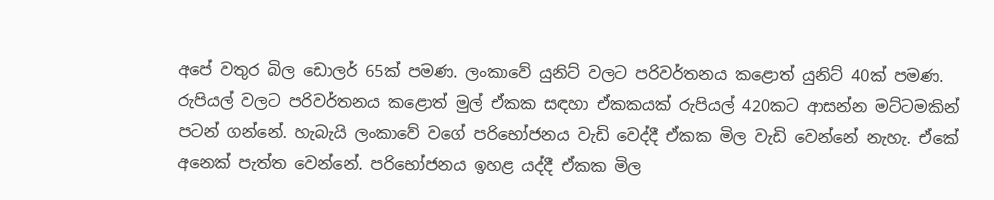අපේ වතුර බිල ඩොලර් 65ක් පමණ. ලංකාවේ යුනිට් වලට පරිවර්තනය කළොත් යුනිට් 40ක් පමණ. රුපියල් වලට පරිවර්තනය කළොත් මුල් ඒකක සඳහා ඒකකයක් රුපියල් 420කට ආසන්න මට්ටමකින් පටන් ගන්නේ. හැබැයි ලංකාවේ වගේ පරිභෝජනය වැඩි වෙද්දී ඒකක මිල වැඩි වෙන්නේ නැහැ. ඒකේ අනෙක් පැත්ත වෙන්නේ. පරිභෝජනය ඉහළ යද්දී ඒකක මිල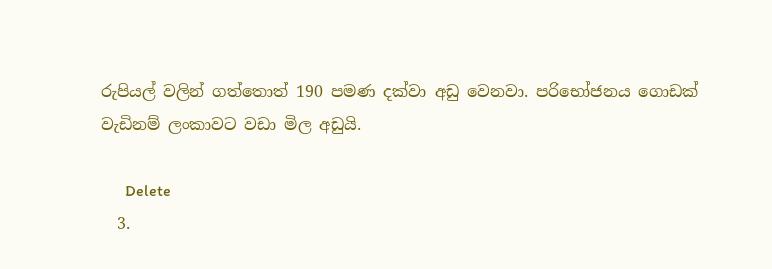රුපියල් වලින් ගත්තොත් 190 පමණ දක්වා අඩු වෙනවා. පරිභෝජනය ගොඩක් වැඩිනම් ලංකාවට වඩා මිල අඩුයි.

      Delete
  3.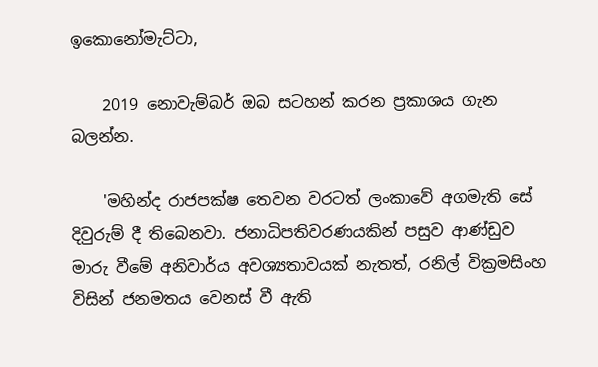ඉකොනෝමැට්ටා,

    2019 නොවැම්බර් ඔබ සටහන් කරන ප්‍රකාශය ගැන බලන්න.

    'මහින්ද රාජපක්ෂ තෙවන වරටත් ලංකාවේ අගමැති සේ දිවුරුම් දී තිබෙනවා. ජනාධිපතිවරණයකින් පසුව ආණ්ඩුව මාරු වීමේ අනිවාර්ය අවශ්‍යතාවයක් නැතත්, රනිල් වික්‍රමසිංහ විසින් ජනමතය වෙනස් වී ඇති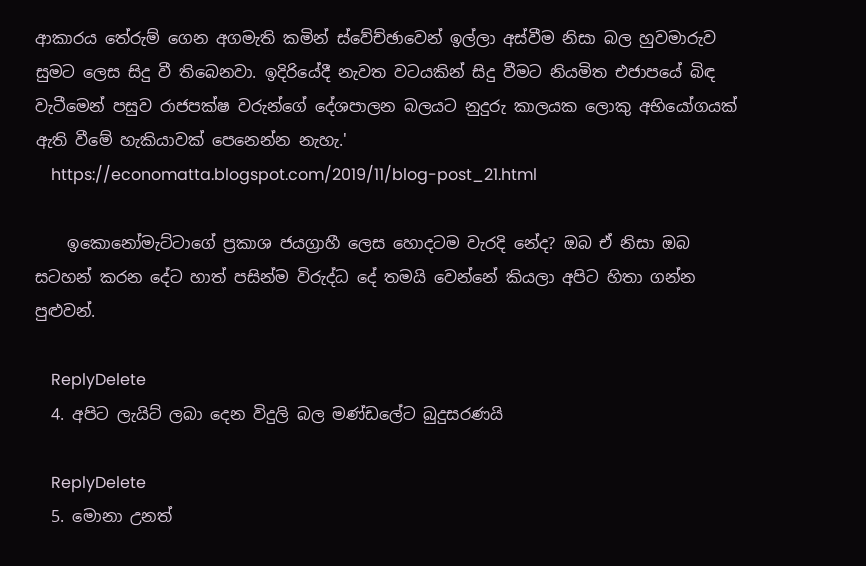ආකාරය තේරුම් ගෙන අගමැති කමින් ස්වේච්ඡාවෙන් ඉල්ලා අස්වීම නිසා බල හුවමාරුව සුමට ලෙස සිදු වී තිබෙනවා. ඉදිරියේදී නැවත වටයකින් සිදු වීමට නියමිත එජාපයේ බිඳ වැටීමෙන් පසුව රාජපක්ෂ වරුන්ගේ දේශපාලන බලයට නුදුරු කාලයක ලොකු අභියෝගයක් ඇති වීමේ හැකියාවක් පෙනෙන්න නැහැ.'
    https://economatta.blogspot.com/2019/11/blog-post_21.html

    ඉකොනෝමැට්ටාගේ ප්‍රකාශ ජයග්‍රාහී ලෙස හොදටම වැරදි නේද? ඔබ ඒ නිසා ඔබ සටහන් කරන දේට හාත් පසින්ම විරුද්ධ දේ තමයි වෙන්නේ කියලා අපිට හිතා ගන්න පුළුවන්.

    ReplyDelete
  4. අපිට ලැයිට් ලබා දෙන විදුලි බල මණ්ඩලේට බුදුසරණයි

    ReplyDelete
  5. මොනා උනත්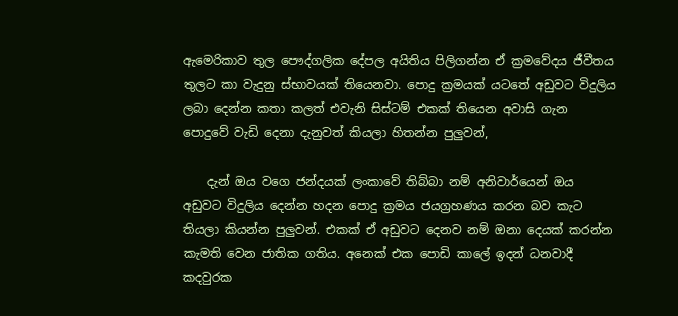ඇමෙරිකාව තුල පෞද්ගලික දේපල අයිතිය පිලිගන්න ඒ ක්‍රමවේදය ජීවීතය තුලට කා වැදුනු ස්භාවයක් තියෙනවා. පොදු ක්‍රමයක් යටතේ අඩුවට විදුලිය ලබා දෙන්න කතා කලත් එවැනි සිස්ටම් එකක් තියෙන අවාසි ගැන පොදුවේ වැඩි දෙනා දැනුවත් කියලා හිතන්න පුලුවන්,

    දැන් ඔය වගෙ ජන්දයක් ලංකාවේ තිබ්බා නම් අනිවාර්යෙන් ඔය අඩුවට විදුලිය දෙන්න හදන පොදු ක්‍රමය ජයග්‍රහණය කරන බව කැට තියලා කියන්න පුලුවන්. එකක් ඒ අඩුවට දෙනව නම් ඔනා දෙයක් කරන්න කැමති වෙන ජාතික ගතිය. අනෙක් එක පොඩි කාලේ ඉදන් ධනවාදී කදවුරක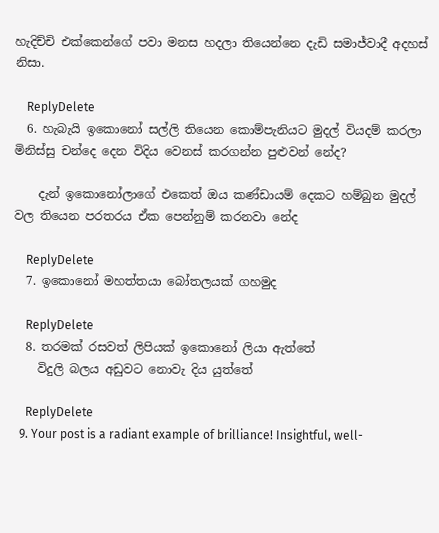හැදිච්චි එක්කෙන්ගේ පවා මනස හදලා තියෙන්නෙ දැඩි සමාජ්වාදී අදහස් නිසා.

    ReplyDelete
  6. හැබැයි ඉකොනෝ සල්ලි තියෙන කොම්පැනියට මුදල් වියදම් කරලා මිනිස්සු චන්දෙ දෙන විදිය වෙනස් කරගන්න පුළුවන් නේද?

    දැන් ඉකොනෝලාගේ එකෙත් ඔය කණ්ඩායම් දෙකට හම්බුන මුදල් වල තියෙන පරතරය ඒක පෙන්නුම් කරනවා නේද

    ReplyDelete
  7. ඉකොනෝ මහත්තයා බෝතලයක් ගහමුද

    ReplyDelete
  8. තරමක් රසවත් ලිපියක් ඉකොනෝ ලියා ඇත්තේ
    විදුලි බලය අඩුවට නොවැ දිය යුත්තේ

    ReplyDelete
  9. Your post is a radiant example of brilliance! Insightful, well-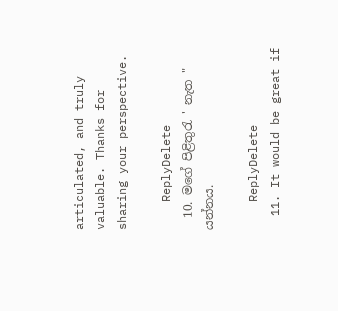articulated, and truly valuable. Thanks for sharing your perspective.

    ReplyDelete
  10. මගේ පිළිතුරැ ' නැත " යන්නය.

    ReplyDelete
  11. It would be great if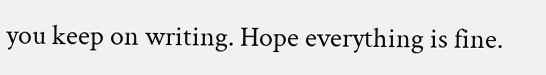you keep on writing. Hope everything is fine.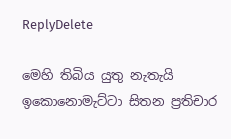ReplyDelete

මෙහි තිබිය යුතු නැතැයි ඉකොනොමැට්ටා සිතන ප්‍රතිචාර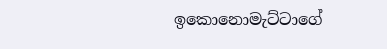ඉකොනොමැට්ටාගේ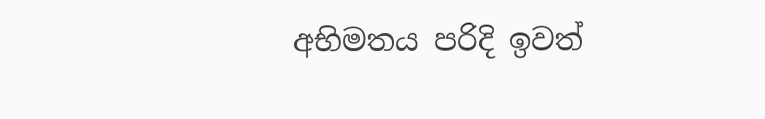අභිමතය පරිදි ඉවත්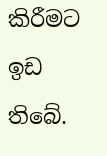කිරීමට ඉඩ තිබේ.